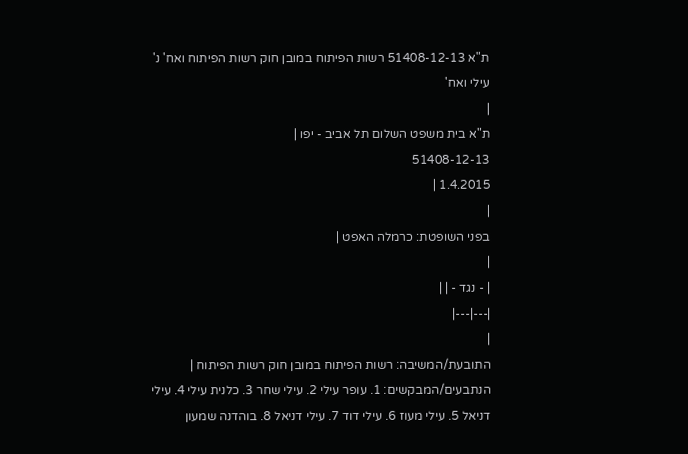ת"א 51408-12-13 רשות הפיתוח במובן חוק רשות הפיתוח ואח' נ' עילי ואח'
|
ת"א בית משפט השלום תל אביב - יפו |
51408-12-13
1.4.2015 |
|
בפני השופטת: כרמלה האפט |
|
| - נגד - | |
|---|---|
|
התובעת/המשיבה: רשות הפיתוח במובן חוק רשות הפיתוח |
הנתבעים/המבקשים: 1. עופר עילי 2. עילי שחר 3. כלנית עילי 4. עילי דניאל 5. עילי מעוז 6. עילי דוד 7. עילי דניאל 8. בוהדנה שמעון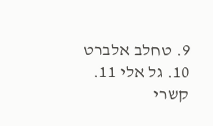9. טחלב אלברט 10. גל אלי 11. קשרי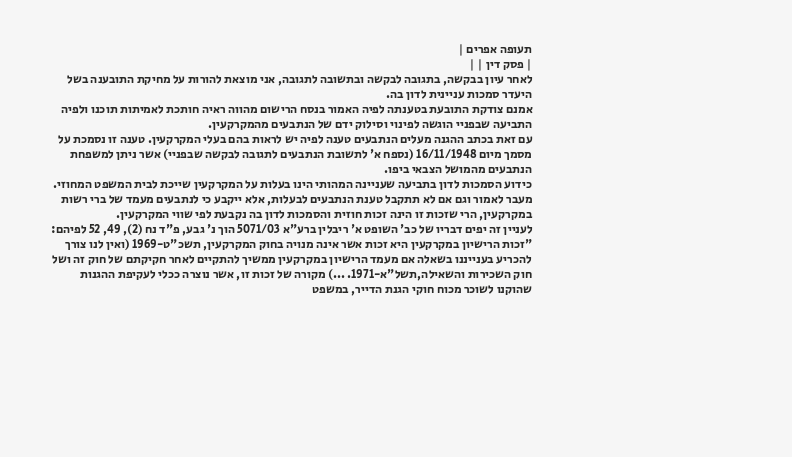תעופה אפרים |
| פסק דין | |
לאחר עיון בבקשה, בתגובה לבקשה ובתשובה לתגובה, אני מוצאת להורות על מחיקת התובענה בשל היעדר סמכות עניינית לדון בה.
אמנם צודקת התובעת בטענתה לפיה האמור בנסח הרישום מהווה ראיה חותכת לאמיתות תוכנו ולפיה התביעה שבפניי הוגשה לפינוי וסילוק ידם של הנתבעים מהמקרקעין.
עם זאת בכתב ההגנה מעלים הנתבעים טענה לפיה יש לראות בהם בעלי המקרקעין. טענה זו נסמכת על מסמך מיום 16/11/1948 (נספח א' לתשובת הנתבעים לתגובה לבקשה שבפניי) אשר ניתן למשפחת הנתבעים מהמושל הצבאי ביפו.
כידוע הסמכות לדון בתביעה שעניינה המהותי הינו בעלות על המקרקעין שייכת לבית המשפט המחוזי.
מעבר לאמור וגם אם לא תתקבל טענת הנתבעים לבעלות, אלא ייקבע כי לנתבעים מעמד של ברי רשות במקרקעין, הרי שזכות זו הינה זכות חוזית והסמכות לדון בה נקבעת לפי שווי המקרקעין.
לעניין זה יפים דבריו של כב' השופט א' ריבלין ברע"א 5071/03 הוך נ' גבע, פ"ד נח (2), 49, 52 לפיהם:
"זכות הרישיון במקרקעין היא זכות אשר אינה מנויה בחוק המקרקעין, תשכ"ט-1969 (ואין לנו צורך להכריע בענייננו בשאלה אם מעמד הרישיון במקרקעין ממשיך להתקיים לאחר חקיקתם של חוק זה ושל חוק השכירות והשאילה,תשל"א-1971. ...) מקורה של זכות זו, אשר נוצרה ככלי לעקיפת ההגנות שהוקנו לשוכר מכוח חוקי הגנת הדייר, במשפט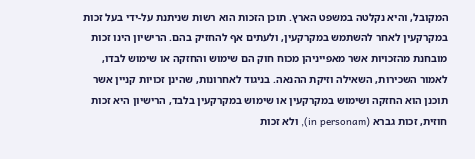המקובל, והיא נקלטה במשפט הארץ. תוכן הזכות הוא רשות שניתנת על-ידי בעל זכות במקרקעין לאחר להשתמש במקרקעין, ולעתים אף להחזיק בהם. הרישיון הינו זכות מובחנת מהזכויות אשר מאפייניהן מכוח חוק הם שימוש והחזקה או שימוש לבדו, לאמור השכירות, השאילה וזיקת ההנאה. בניגוד לאחרונות, שהינן זכויות קניין אשר תוכנן הוא החזקה ושימוש במקרקעין או שימוש במקרקעין בלבד, הרישיון היא זכות חוזית, זכות גברא (in personam), ולא זכות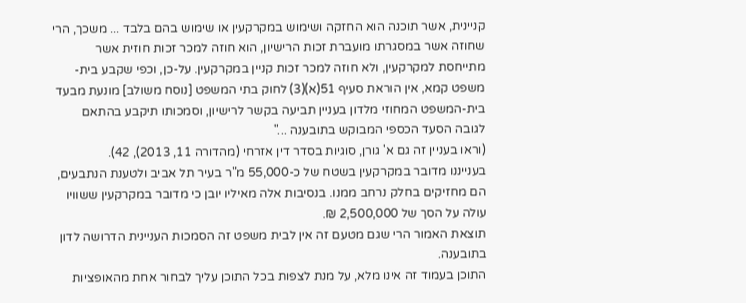קניינית, אשר תוכנה הוא החזקה ושימוש במקרקעין או שימוש בהם בלבד ... משכך, הרי שחוזה אשר במסגרתו מועברת זכות הרישיון, הוא חוזה למכר זכות חוזית אשר מתייחסת למקרקעין, ולא חוזה למכר זכות קניין במקרקעין. על-כן, וכפי שקבע בית-משפט קמא, אין הוראת סעיף 51(א)(3) לחוק בתי המשפט [נוסח משולב] מונעת מבעד בית-המשפט המחוזי מלדון בעניין תביעה בקשר לרישיון, וסמכותו תיקבע בהתאם לגובה הסעד הכספי המבוקש בתובענה ..."
(וראו בעניין זה גם א' גורן, סוגיות בסדר דין אזרחי (מהדורה 11, 2013), 42).
בענייננו מדובר במקרקעין בשטח של כ-55,000 מ"ר בעיר תל אביב ולטענת הנתבעים, הם מחזיקים בחלק נרחב ממנו. בנסיבות אלה מאיליו יובן כי מדובר במקרקעין ששוויו עולה על הסך של 2,500,000 ₪.
תוצאת האמור הרי שגם מטעם זה אין לבית משפט זה הסמכות העניינית הדרושה לדון בתובענה.
התוכן בעמוד זה אינו מלא, על מנת לצפות בכל התוכן עליך לבחור אחת מהאופציות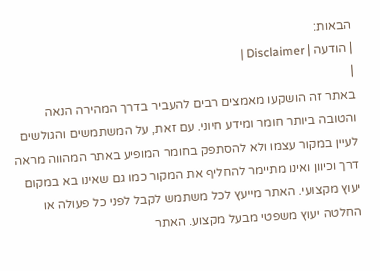הבאות:
| הודעה | Disclaimer |
|
באתר זה הושקעו מאמצים רבים להעביר בדרך המהירה הנאה והטובה ביותר חומר ומידע חיוני. עם זאת, על המשתמשים והגולשים לעיין במקור עצמו ולא להסתפק בחומר המופיע באתר המהווה מראה דרך וכיוון ואינו מתיימר להחליף את המקור כמו גם שאינו בא במקום יעוץ מקצועי. האתר מייעץ לכל משתמש לקבל לפני כל פעולה או החלטה יעוץ משפטי מבעל מקצוע. האתר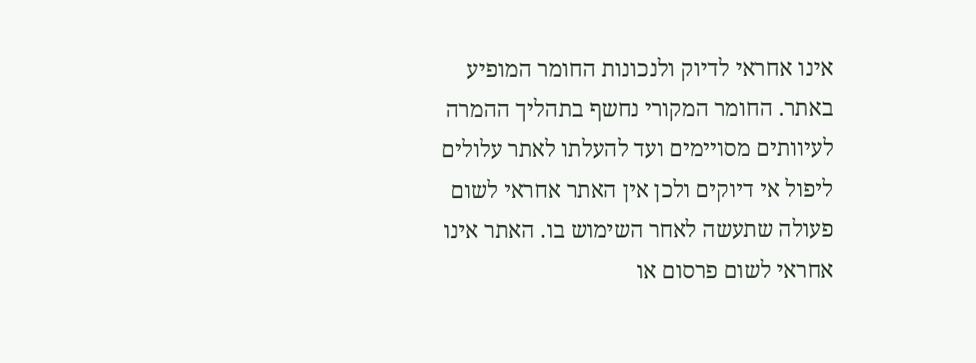אינו אחראי לדיוק ולנכונות החומר המופיע באתר. החומר המקורי נחשף בתהליך ההמרה לעיוותים מסויימים ועד להעלתו לאתר עלולים ליפול אי דיוקים ולכן אין האתר אחראי לשום פעולה שתעשה לאחר השימוש בו. האתר אינו אחראי לשום פרסום או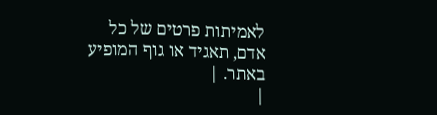לאמיתות פרטים של כל אדם, תאגיד או גוף המופיע באתר. |
|